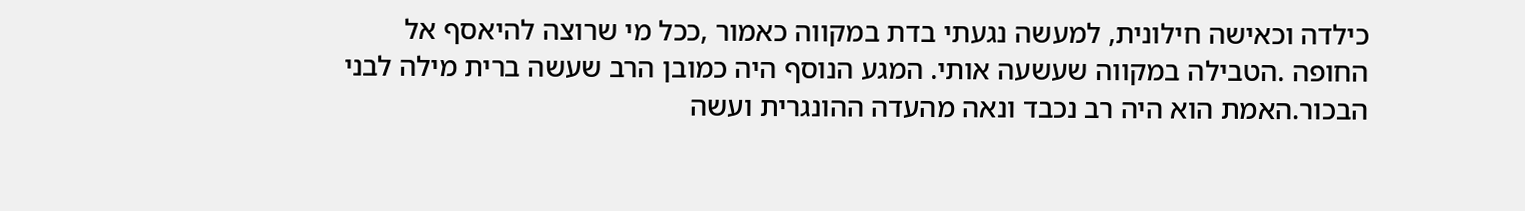כילדה וכאישה חילונית, למעשה נגעתי בדת במקווה כאמור ,ככל מי שרוצה להיאסף אל החופה .הטבילה במקווה שעשעה אותי. המגע הנוסף היה כמובן הרב שעשה ברית מילה לבני הבכור.האמת הוא היה רב נכבד ונאה מהעדה ההונגרית ועשה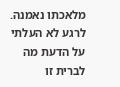מלאכתו נאמנה. לרגע לא העלתי על הדעת מה לברית זו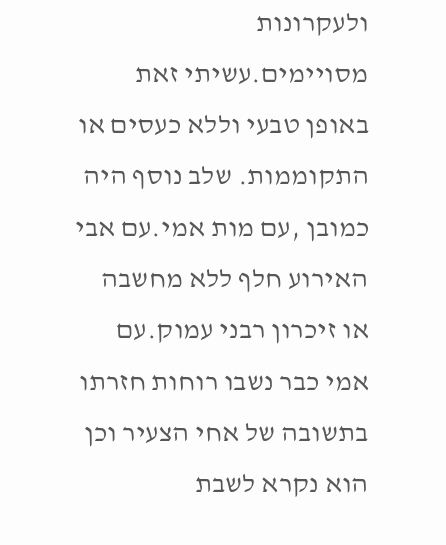ולעקרונות מסויימים.עשיתי זאת באופן טבעי וללא כעסים או התקוממות. שלב נוסף היה כמובן ,עם מות אמי.עם אבי האירוע חלף ללא מחשבה או זיכרון רבני עמוק.עם אמי כבר נשבו רוחות חזרתו בתשובה של אחי הצעיר וכן הוא נקרא לשבת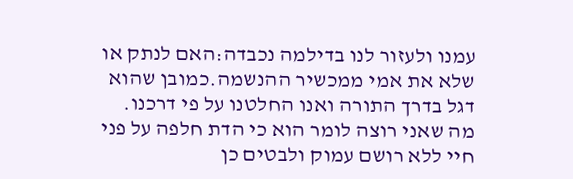עמנו ולעזור לנו בדילמה נכבדה:האם לנתק או שלא את אמי ממכשיר ההנשמה.כמובן שהוא דגל בדרך התורה ואנו החלטנו על פי דרכנו.
מה שאני רוצה לומר הוא כי הדת חלפה על פני חיי ללא רושם עמוק ולבטים כן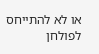או לא להתייחס לפולחן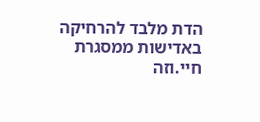הדת מלבד להרחיקה באדישות ממסגרת חיי.וזה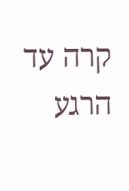קרה עד הרגע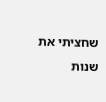שחציתי את שנות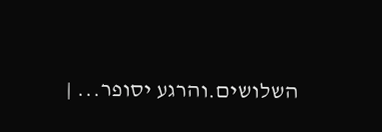השלושים.והרגע יסופר... |